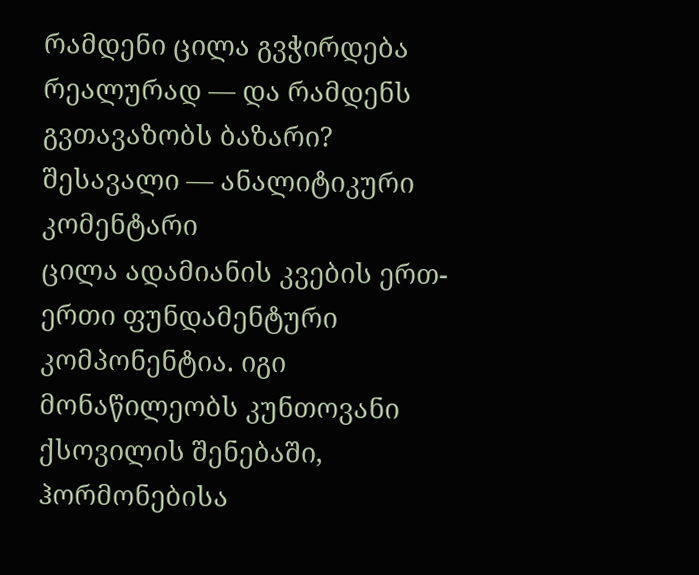რამდენი ცილა გვჭირდება რეალურად — და რამდენს გვთავაზობს ბაზარი?
შესავალი — ანალიტიკური კომენტარი
ცილა ადამიანის კვების ერთ-ერთი ფუნდამენტური კომპონენტია. იგი მონაწილეობს კუნთოვანი ქსოვილის შენებაში, ჰორმონებისა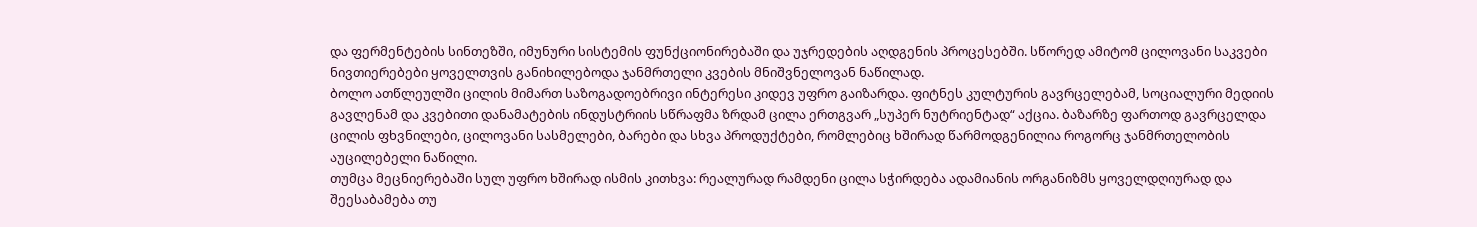და ფერმენტების სინთეზში, იმუნური სისტემის ფუნქციონირებაში და უჯრედების აღდგენის პროცესებში. სწორედ ამიტომ ცილოვანი საკვები ნივთიერებები ყოველთვის განიხილებოდა ჯანმრთელი კვების მნიშვნელოვან ნაწილად.
ბოლო ათწლეულში ცილის მიმართ საზოგადოებრივი ინტერესი კიდევ უფრო გაიზარდა. ფიტნეს კულტურის გავრცელებამ, სოციალური მედიის გავლენამ და კვებითი დანამატების ინდუსტრიის სწრაფმა ზრდამ ცილა ერთგვარ „სუპერ ნუტრიენტად“ აქცია. ბაზარზე ფართოდ გავრცელდა ცილის ფხვნილები, ცილოვანი სასმელები, ბარები და სხვა პროდუქტები, რომლებიც ხშირად წარმოდგენილია როგორც ჯანმრთელობის აუცილებელი ნაწილი.
თუმცა მეცნიერებაში სულ უფრო ხშირად ისმის კითხვა: რეალურად რამდენი ცილა სჭირდება ადამიანის ორგანიზმს ყოველდღიურად და შეესაბამება თუ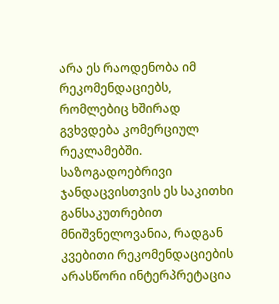არა ეს რაოდენობა იმ რეკომენდაციებს, რომლებიც ხშირად გვხვდება კომერციულ რეკლამებში.
საზოგადოებრივი ჯანდაცვისთვის ეს საკითხი განსაკუთრებით მნიშვნელოვანია, რადგან კვებითი რეკომენდაციების არასწორი ინტერპრეტაცია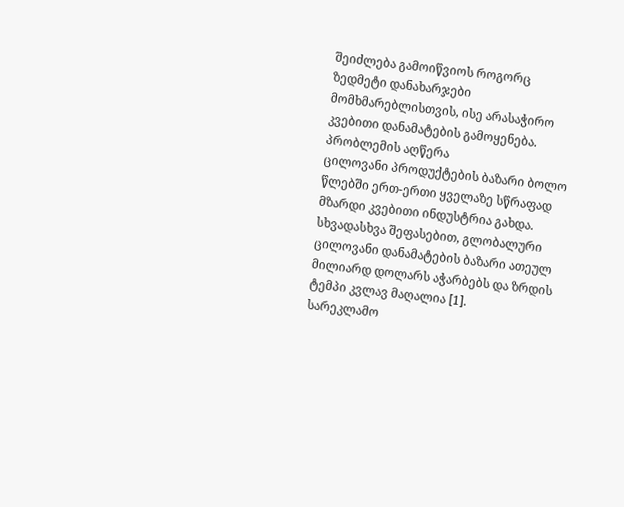შეიძლება გამოიწვიოს როგორც ზედმეტი დანახარჯები მომხმარებლისთვის, ისე არასაჭირო კვებითი დანამატების გამოყენება.
პრობლემის აღწერა
ცილოვანი პროდუქტების ბაზარი ბოლო წლებში ერთ-ერთი ყველაზე სწრაფად მზარდი კვებითი ინდუსტრია გახდა. სხვადასხვა შეფასებით, გლობალური ცილოვანი დანამატების ბაზარი ათეულ მილიარდ დოლარს აჭარბებს და ზრდის ტემპი კვლავ მაღალია [1].
სარეკლამო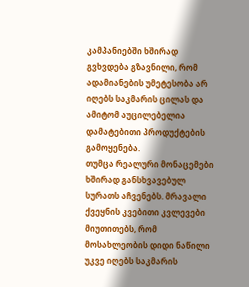კამპანიებში ხშირად გვხვდება გზავნილი, რომ ადამიანების უმეტესობა არ იღებს საკმარის ცილას და ამიტომ აუცილებელია დამატებითი პროდუქტების გამოყენება.
თუმცა რეალური მონაცემები ხშირად განსხვავებულ სურათს აჩვენებს. მრავალი ქვეყნის კვებითი კვლევები მიუთითებს, რომ მოსახლეობის დიდი ნაწილი უკვე იღებს საკმარის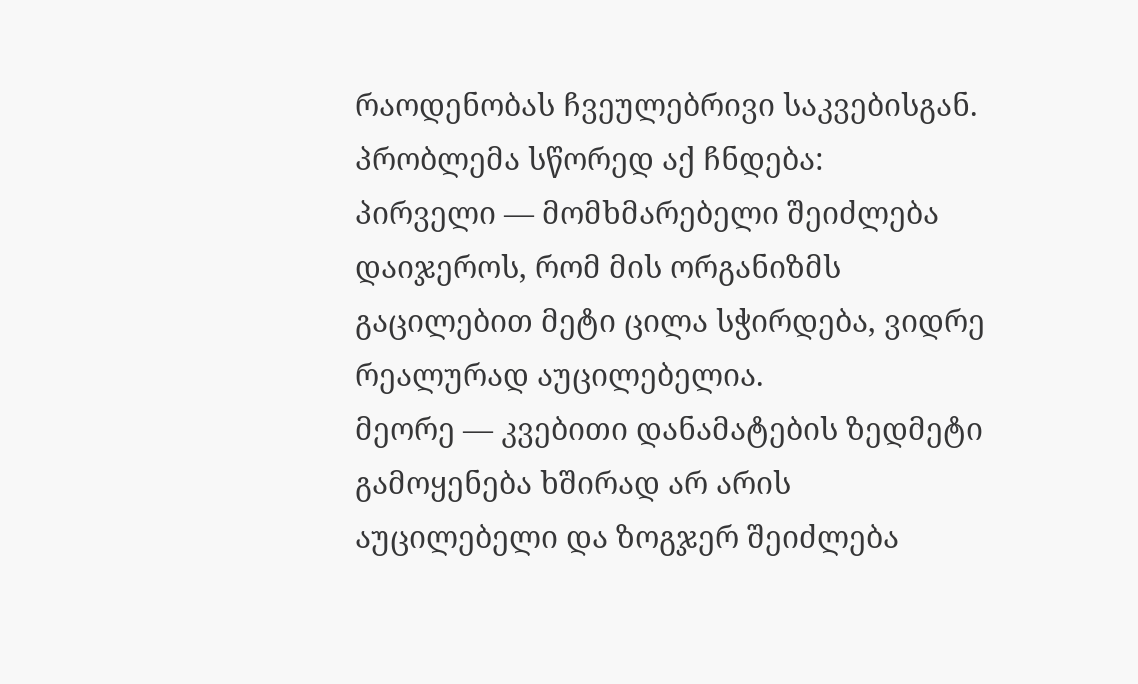რაოდენობას ჩვეულებრივი საკვებისგან.
პრობლემა სწორედ აქ ჩნდება:
პირველი — მომხმარებელი შეიძლება დაიჯეროს, რომ მის ორგანიზმს გაცილებით მეტი ცილა სჭირდება, ვიდრე რეალურად აუცილებელია.
მეორე — კვებითი დანამატების ზედმეტი გამოყენება ხშირად არ არის აუცილებელი და ზოგჯერ შეიძლება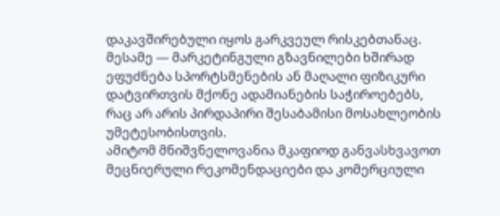დაკავშირებული იყოს გარკვეულ რისკებთანაც.
მესამე — მარკეტინგული გზავნილები ხშირად ეფუძნება სპორტსმენების ან მაღალი ფიზიკური დატვირთვის მქონე ადამიანების საჭიროებებს, რაც არ არის პირდაპირი შესაბამისი მოსახლეობის უმეტესობისთვის.
ამიტომ მნიშვნელოვანია მკაფიოდ განვასხვავოთ მეცნიერული რეკომენდაციები და კომერციული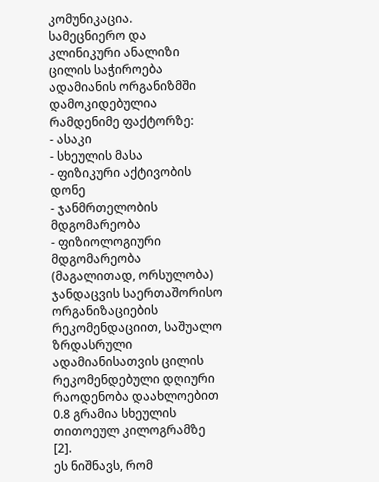კომუნიკაცია.
სამეცნიერო და კლინიკური ანალიზი
ცილის საჭიროება ადამიანის ორგანიზმში დამოკიდებულია რამდენიმე ფაქტორზე:
- ასაკი
- სხეულის მასა
- ფიზიკური აქტივობის დონე
- ჯანმრთელობის მდგომარეობა
- ფიზიოლოგიური მდგომარეობა (მაგალითად, ორსულობა)
ჯანდაცვის საერთაშორისო ორგანიზაციების რეკომენდაციით, საშუალო ზრდასრული ადამიანისათვის ცილის რეკომენდებული დღიური რაოდენობა დაახლოებით 0.8 გრამია სხეულის თითოეულ კილოგრამზე [2].
ეს ნიშნავს, რომ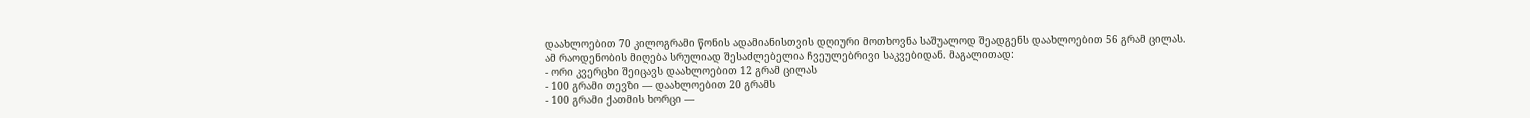დაახლოებით 70 კილოგრამი წონის ადამიანისთვის დღიური მოთხოვნა საშუალოდ შეადგენს დაახლოებით 56 გრამ ცილას.
ამ რაოდენობის მიღება სრულიად შესაძლებელია ჩვეულებრივი საკვებიდან. მაგალითად:
- ორი კვერცხი შეიცავს დაახლოებით 12 გრამ ცილას
- 100 გრამი თევზი — დაახლოებით 20 გრამს
- 100 გრამი ქათმის ხორცი —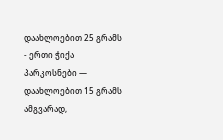დაახლოებით 25 გრამს
- ერთი ჭიქა პარკოსნები — დაახლოებით 15 გრამს
ამგვარად,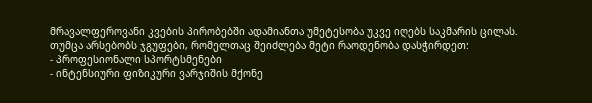მრავალფეროვანი კვების პირობებში ადამიანთა უმეტესობა უკვე იღებს საკმარის ცილას.
თუმცა არსებობს ჯგუფები, რომელთაც შეიძლება მეტი რაოდენობა დასჭირდეთ:
- პროფესიონალი სპორტსმენები
- ინტენსიური ფიზიკური ვარჯიშის მქონე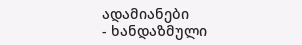ადამიანები
- ხანდაზმული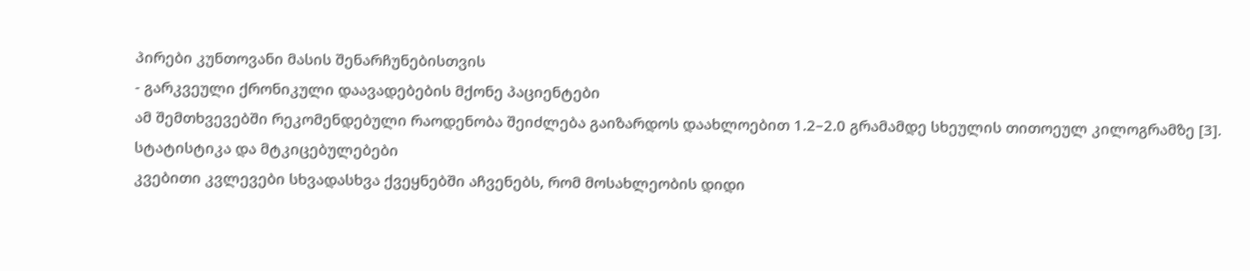პირები კუნთოვანი მასის შენარჩუნებისთვის
- გარკვეული ქრონიკული დაავადებების მქონე პაციენტები
ამ შემთხვევებში რეკომენდებული რაოდენობა შეიძლება გაიზარდოს დაახლოებით 1.2–2.0 გრამამდე სხეულის თითოეულ კილოგრამზე [3].
სტატისტიკა და მტკიცებულებები
კვებითი კვლევები სხვადასხვა ქვეყნებში აჩვენებს, რომ მოსახლეობის დიდი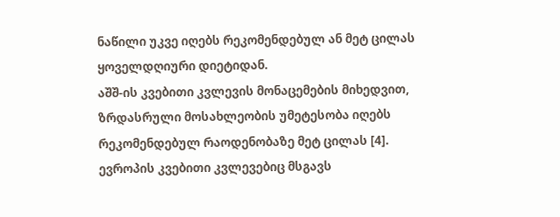ნაწილი უკვე იღებს რეკომენდებულ ან მეტ ცილას ყოველდღიური დიეტიდან.
აშშ-ის კვებითი კვლევის მონაცემების მიხედვით, ზრდასრული მოსახლეობის უმეტესობა იღებს რეკომენდებულ რაოდენობაზე მეტ ცილას [4].
ევროპის კვებითი კვლევებიც მსგავს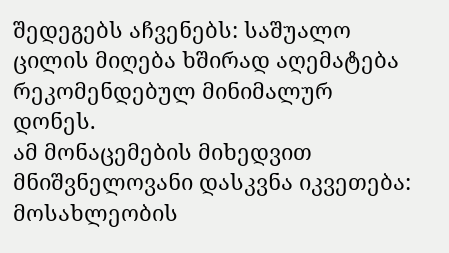შედეგებს აჩვენებს: საშუალო ცილის მიღება ხშირად აღემატება რეკომენდებულ მინიმალურ დონეს.
ამ მონაცემების მიხედვით მნიშვნელოვანი დასკვნა იკვეთება:
მოსახლეობის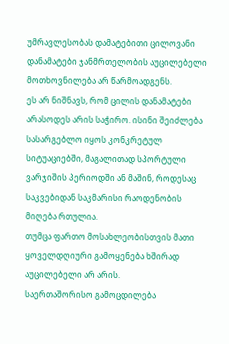უმრავლესობას დამატებითი ცილოვანი დანამატები ჯანმრთელობის აუცილებელი მოთხოვნილება არ წარმოადგენს.
ეს არ ნიშნავს, რომ ცილის დანამატები არასოდეს არის საჭირო. ისინი შეიძლება სასარგებლო იყოს კონკრეტულ სიტუაციებში, მაგალითად სპორტული ვარჯიშის პერიოდში ან მაშინ, როდესაც საკვებიდან საკმარისი რაოდენობის მიღება რთულია.
თუმცა ფართო მოსახლეობისთვის მათი ყოველდღიური გამოყენება ხშირად აუცილებელი არ არის.
საერთაშორისო გამოცდილება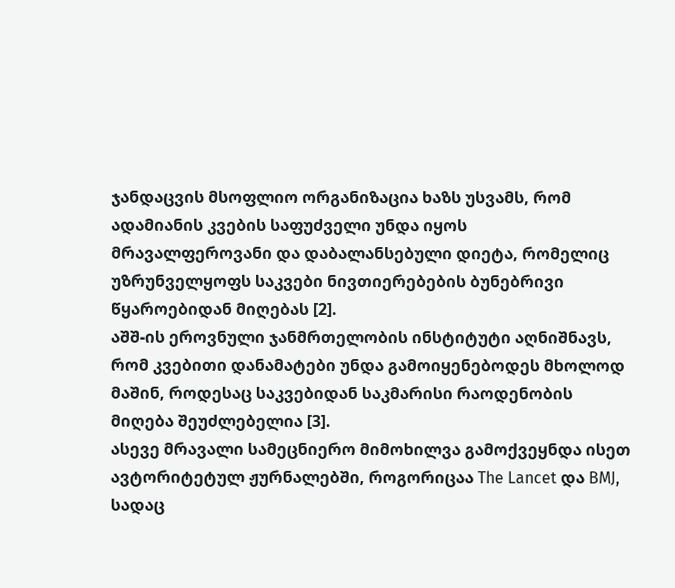ჯანდაცვის მსოფლიო ორგანიზაცია ხაზს უსვამს, რომ ადამიანის კვების საფუძველი უნდა იყოს მრავალფეროვანი და დაბალანსებული დიეტა, რომელიც უზრუნველყოფს საკვები ნივთიერებების ბუნებრივი წყაროებიდან მიღებას [2].
აშშ-ის ეროვნული ჯანმრთელობის ინსტიტუტი აღნიშნავს, რომ კვებითი დანამატები უნდა გამოიყენებოდეს მხოლოდ მაშინ, როდესაც საკვებიდან საკმარისი რაოდენობის მიღება შეუძლებელია [3].
ასევე მრავალი სამეცნიერო მიმოხილვა გამოქვეყნდა ისეთ ავტორიტეტულ ჟურნალებში, როგორიცაა The Lancet და BMJ, სადაც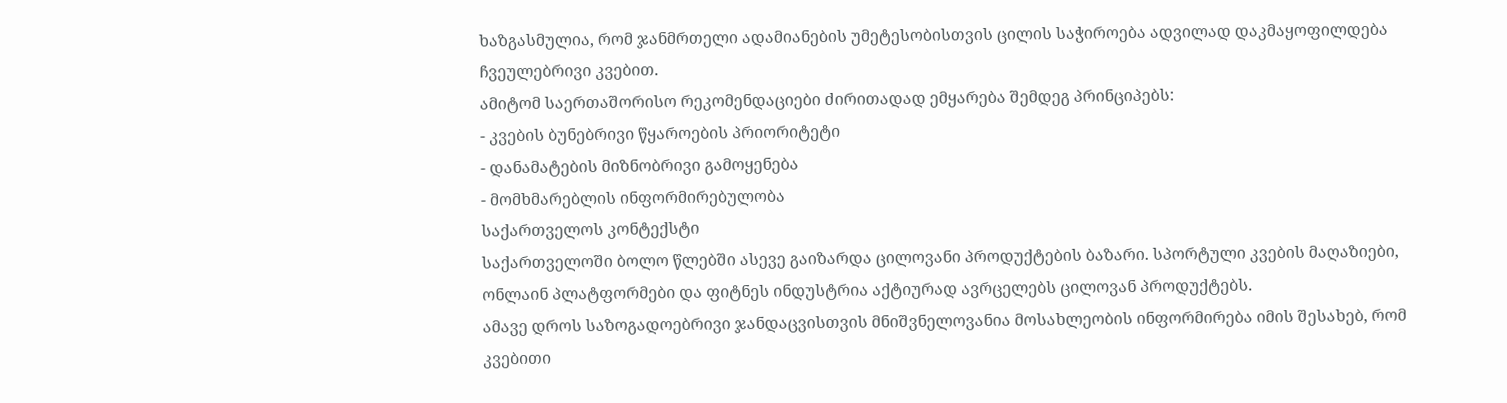ხაზგასმულია, რომ ჯანმრთელი ადამიანების უმეტესობისთვის ცილის საჭიროება ადვილად დაკმაყოფილდება ჩვეულებრივი კვებით.
ამიტომ საერთაშორისო რეკომენდაციები ძირითადად ემყარება შემდეგ პრინციპებს:
- კვების ბუნებრივი წყაროების პრიორიტეტი
- დანამატების მიზნობრივი გამოყენება
- მომხმარებლის ინფორმირებულობა
საქართველოს კონტექსტი
საქართველოში ბოლო წლებში ასევე გაიზარდა ცილოვანი პროდუქტების ბაზარი. სპორტული კვების მაღაზიები, ონლაინ პლატფორმები და ფიტნეს ინდუსტრია აქტიურად ავრცელებს ცილოვან პროდუქტებს.
ამავე დროს საზოგადოებრივი ჯანდაცვისთვის მნიშვნელოვანია მოსახლეობის ინფორმირება იმის შესახებ, რომ კვებითი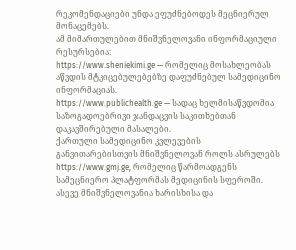რეკომენდაციები უნდა ეფუძნებოდეს მეცნიერულ მონაცემებს.
ამ მიმართულებით მნიშვნელოვანი ინფორმაციული რესურსებია:
https://www.sheniekimi.ge — რომელიც მოსახლეობას აწვდის მტკიცებულებებზე დაფუძნებულ სამედიცინო ინფორმაციას.
https://www.publichealth.ge — სადაც ხელმისაწვდომია საზოგადოებრივი ჯანდაცვის საკითხებთან დაკავშირებული მასალები.
ქართული სამედიცინო კვლევების განვითარებისთვის მნიშვნელოვან როლს ასრულებს https://www.gmj.ge, რომელიც წარმოადგენს სამეცნიერო პლატფორმას მედიცინის სფეროში.
ასევე მნიშვნელოვანია ხარისხისა და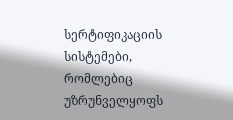სერტიფიკაციის სისტემები, რომლებიც უზრუნველყოფს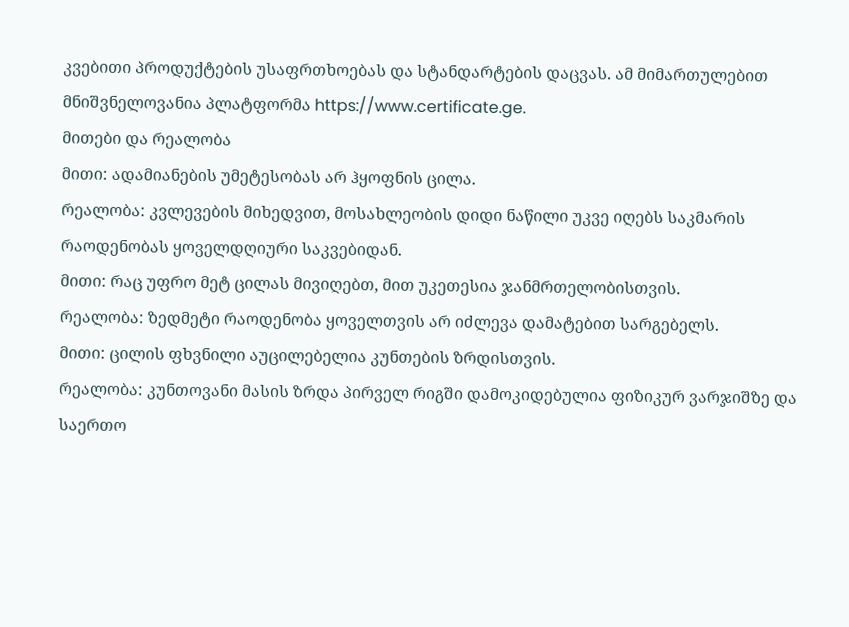კვებითი პროდუქტების უსაფრთხოებას და სტანდარტების დაცვას. ამ მიმართულებით მნიშვნელოვანია პლატფორმა https://www.certificate.ge.
მითები და რეალობა
მითი: ადამიანების უმეტესობას არ ჰყოფნის ცილა.
რეალობა: კვლევების მიხედვით, მოსახლეობის დიდი ნაწილი უკვე იღებს საკმარის რაოდენობას ყოველდღიური საკვებიდან.
მითი: რაც უფრო მეტ ცილას მივიღებთ, მით უკეთესია ჯანმრთელობისთვის.
რეალობა: ზედმეტი რაოდენობა ყოველთვის არ იძლევა დამატებით სარგებელს.
მითი: ცილის ფხვნილი აუცილებელია კუნთების ზრდისთვის.
რეალობა: კუნთოვანი მასის ზრდა პირველ რიგში დამოკიდებულია ფიზიკურ ვარჯიშზე და საერთო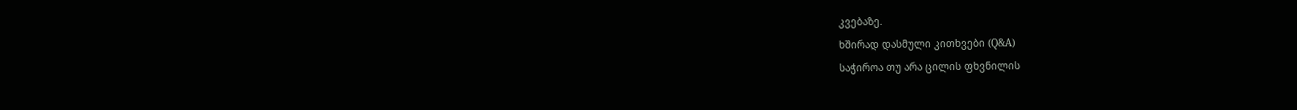კვებაზე.
ხშირად დასმული კითხვები (Q&A)
საჭიროა თუ არა ცილის ფხვნილის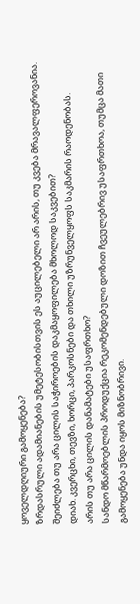ყოველდღიური გამოყენება?
ზრდასრული ადამიანების უმეტესობისთვის ეს აუცილებელი არ არის, თუ კვება მრავალფეროვანია.
შეიძლება თუ არა ცილის საჭიროების დაკმაყოფილება მხოლოდ საკვებით?
დიახ. კვერცხი, თევზი, ხორცი, პარკოსნები და თხილი უზრუნველყოფს საკმარის რაოდენობას.
არის თუ არა ცილის დანამატები უსაფრთხო?
სანდო მწარმოებლის პროდუქცია რეკომენდებული დოზით ჩვეულებრივ უსაფრთხოა, თუმცა მათი გამოყენება უნდა იყოს მიზნობრივი.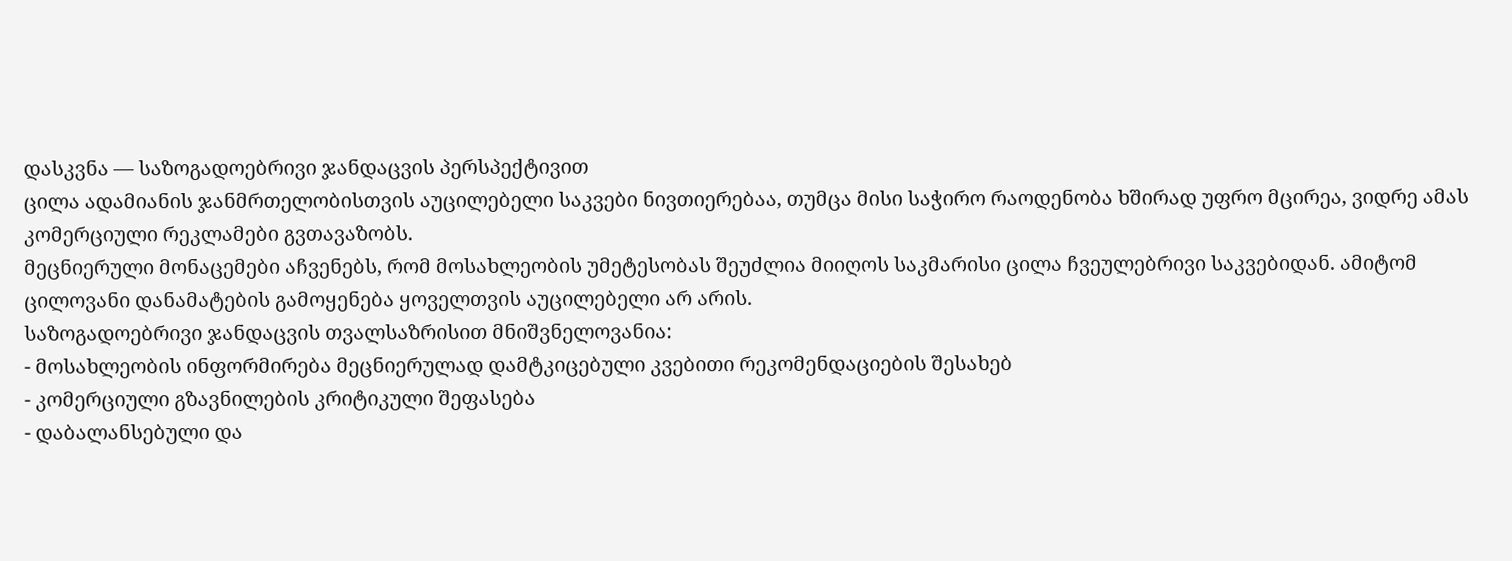დასკვნა — საზოგადოებრივი ჯანდაცვის პერსპექტივით
ცილა ადამიანის ჯანმრთელობისთვის აუცილებელი საკვები ნივთიერებაა, თუმცა მისი საჭირო რაოდენობა ხშირად უფრო მცირეა, ვიდრე ამას კომერციული რეკლამები გვთავაზობს.
მეცნიერული მონაცემები აჩვენებს, რომ მოსახლეობის უმეტესობას შეუძლია მიიღოს საკმარისი ცილა ჩვეულებრივი საკვებიდან. ამიტომ ცილოვანი დანამატების გამოყენება ყოველთვის აუცილებელი არ არის.
საზოგადოებრივი ჯანდაცვის თვალსაზრისით მნიშვნელოვანია:
- მოსახლეობის ინფორმირება მეცნიერულად დამტკიცებული კვებითი რეკომენდაციების შესახებ
- კომერციული გზავნილების კრიტიკული შეფასება
- დაბალანსებული და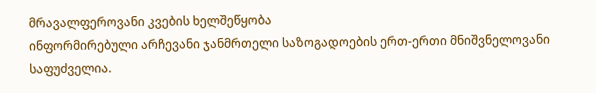მრავალფეროვანი კვების ხელშეწყობა
ინფორმირებული არჩევანი ჯანმრთელი საზოგადოების ერთ-ერთი მნიშვნელოვანი საფუძველია.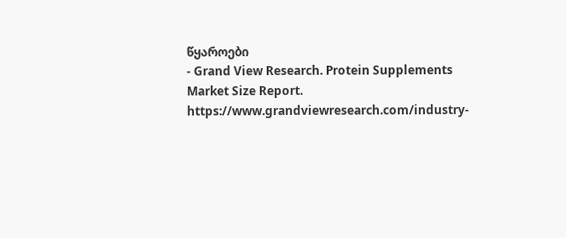წყაროები
- Grand View Research. Protein Supplements Market Size Report.
https://www.grandviewresearch.com/industry-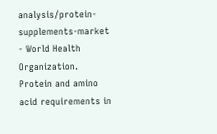analysis/protein-supplements-market - World Health Organization. Protein and amino acid requirements in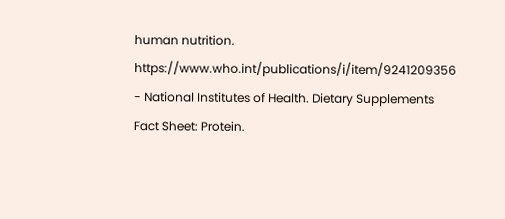human nutrition.
https://www.who.int/publications/i/item/9241209356 - National Institutes of Health. Dietary Supplements Fact Sheet: Protein.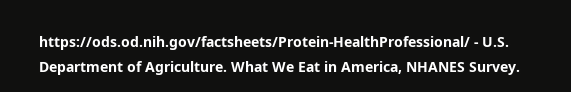https://ods.od.nih.gov/factsheets/Protein-HealthProfessional/ - U.S. Department of Agriculture. What We Eat in America, NHANES Survey.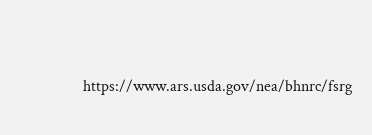https://www.ars.usda.gov/nea/bhnrc/fsrg